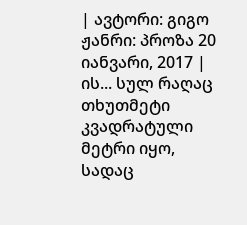| ავტორი: გიგო ჟანრი: პროზა 20 იანვარი, 2017 |
ის... სულ რაღაც თხუთმეტი კვადრატული მეტრი იყო, სადაც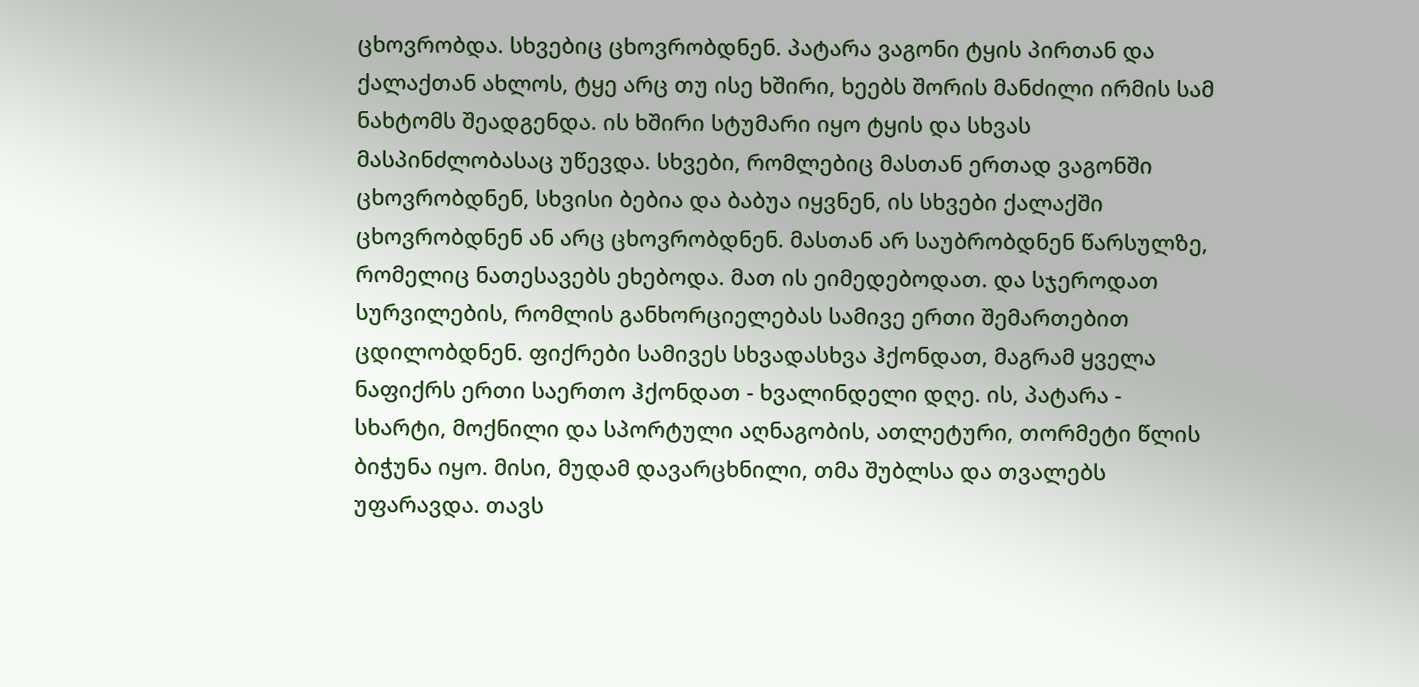ცხოვრობდა. სხვებიც ცხოვრობდნენ. პატარა ვაგონი ტყის პირთან და ქალაქთან ახლოს, ტყე არც თუ ისე ხშირი, ხეებს შორის მანძილი ირმის სამ ნახტომს შეადგენდა. ის ხშირი სტუმარი იყო ტყის და სხვას მასპინძლობასაც უწევდა. სხვები, რომლებიც მასთან ერთად ვაგონში ცხოვრობდნენ, სხვისი ბებია და ბაბუა იყვნენ, ის სხვები ქალაქში ცხოვრობდნენ ან არც ცხოვრობდნენ. მასთან არ საუბრობდნენ წარსულზე, რომელიც ნათესავებს ეხებოდა. მათ ის ეიმედებოდათ. და სჯეროდათ სურვილების, რომლის განხორციელებას სამივე ერთი შემართებით ცდილობდნენ. ფიქრები სამივეს სხვადასხვა ჰქონდათ, მაგრამ ყველა ნაფიქრს ერთი საერთო ჰქონდათ - ხვალინდელი დღე. ის, პატარა - სხარტი, მოქნილი და სპორტული აღნაგობის, ათლეტური, თორმეტი წლის ბიჭუნა იყო. მისი, მუდამ დავარცხნილი, თმა შუბლსა და თვალებს უფარავდა. თავს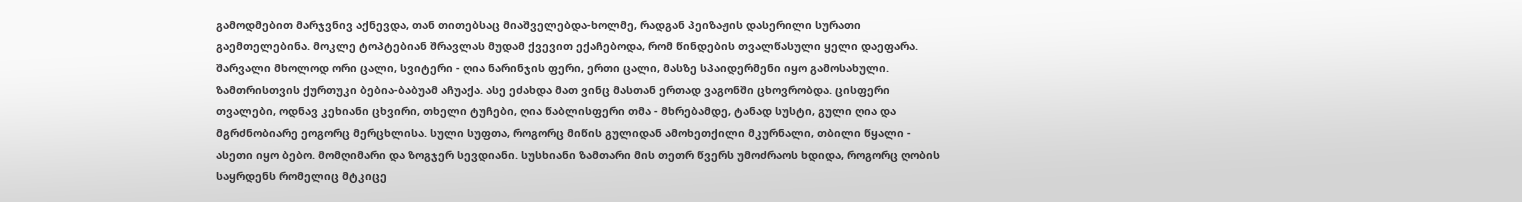გამოდმებით მარჯვნივ აქნევდა, თან თითებსაც მიაშველებდა-ხოლმე, რადგან პეიზაჟის დასერილი სურათი გაემთელებინა. მოკლე ტოპტებიან შრავლას მუდამ ქვევით ექაჩებოდა, რომ წინდების თვალწასული ყელი დაეფარა. შარვალი მხოლოდ ორი ცალი, სვიტერი - ღია ნარინჯის ფერი, ერთი ცალი, მასზე სპაიდერმენი იყო გამოსახული. ზამთრისთვის ქურთუკი ბებია-ბაბუამ აჩუაქა. ასე ეძახდა მათ ვინც მასთან ერთად ვაგონში ცხოვრობდა. ცისფერი თვალები, ოდნავ კეხიანი ცხვირი, თხელი ტუჩები, ღია წაბლისფერი თმა - მხრებამდე, ტანად სუსტი, გული ღია და მგრძნობიარე ეოგორც მერცხლისა. სული სუფთა, როგორც მიწის გულიდან ამოხეთქილი მკურნალი, თბილი წყალი - ასეთი იყო ბებო. მომღიმარი და ზოგჯერ სევდიანი. სუსხიანი ზამთარი მის თეთრ წვერს უმოძრაოს ხდიდა, როგორც ღობის საყრდენს რომელიც მტკიცე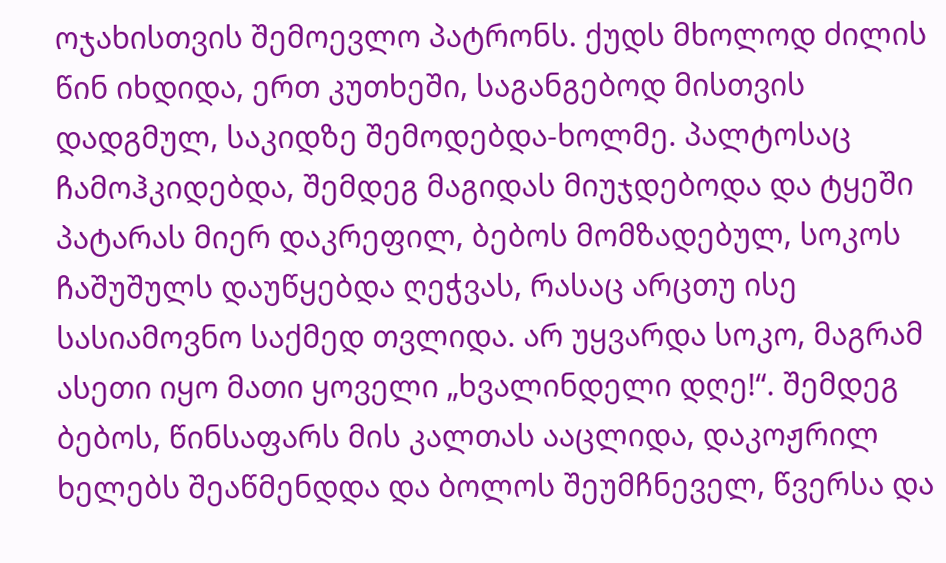ოჯახისთვის შემოევლო პატრონს. ქუდს მხოლოდ ძილის წინ იხდიდა, ერთ კუთხეში, საგანგებოდ მისთვის დადგმულ, საკიდზე შემოდებდა-ხოლმე. პალტოსაც ჩამოჰკიდებდა, შემდეგ მაგიდას მიუჯდებოდა და ტყეში პატარას მიერ დაკრეფილ, ბებოს მომზადებულ, სოკოს ჩაშუშულს დაუწყებდა ღეჭვას, რასაც არცთუ ისე სასიამოვნო საქმედ თვლიდა. არ უყვარდა სოკო, მაგრამ ასეთი იყო მათი ყოველი „ხვალინდელი დღე!“. შემდეგ ბებოს, წინსაფარს მის კალთას ააცლიდა, დაკოჟრილ ხელებს შეაწმენდდა და ბოლოს შეუმჩნეველ, წვერსა და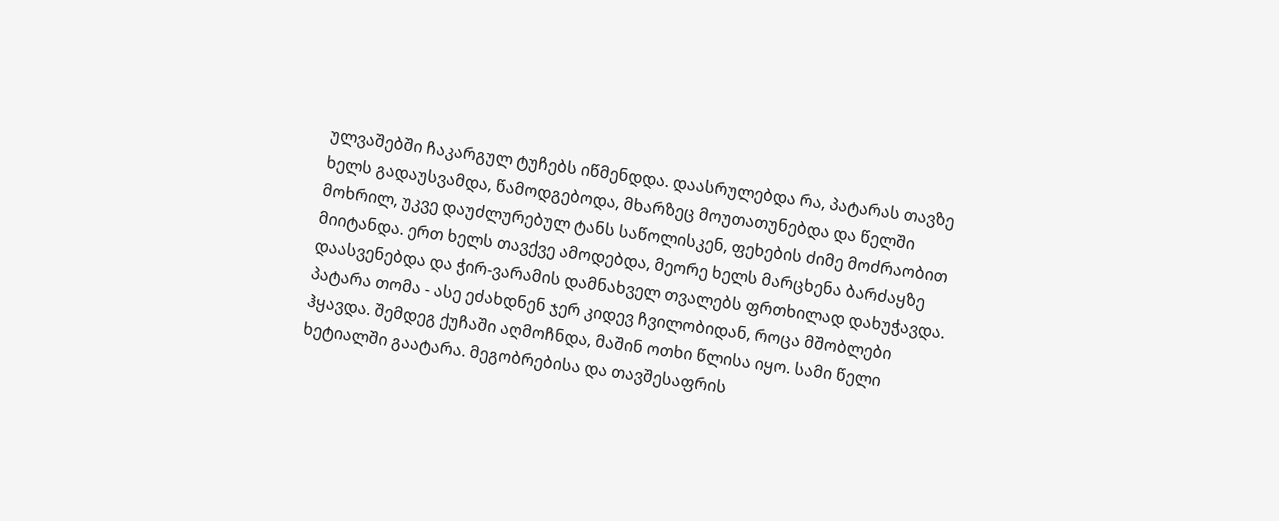ულვაშებში ჩაკარგულ ტუჩებს იწმენდდა. დაასრულებდა რა, პატარას თავზე ხელს გადაუსვამდა, წამოდგებოდა, მხარზეც მოუთათუნებდა და წელში მოხრილ, უკვე დაუძლურებულ ტანს საწოლისკენ, ფეხების ძიმე მოძრაობით მიიტანდა. ერთ ხელს თავქვე ამოდებდა, მეორე ხელს მარცხენა ბარძაყზე დაასვენებდა და ჭირ-ვარამის დამნახველ თვალებს ფრთხილად დახუჭავდა. პატარა თომა - ასე ეძახდნენ ჯერ კიდევ ჩვილობიდან, როცა მშობლები ჰყავდა. შემდეგ ქუჩაში აღმოჩნდა, მაშინ ოთხი წლისა იყო. სამი წელი ხეტიალში გაატარა. მეგობრებისა და თავშესაფრის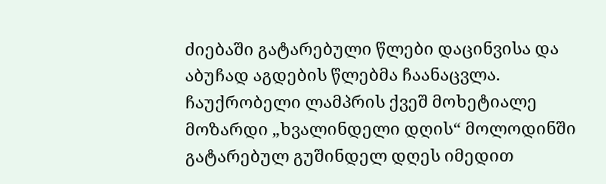ძიებაში გატარებული წლები დაცინვისა და აბუჩად აგდების წლებმა ჩაანაცვლა. ჩაუქრობელი ლამპრის ქვეშ მოხეტიალე მოზარდი „ხვალინდელი დღის“ მოლოდინში გატარებულ გუშინდელ დღეს იმედით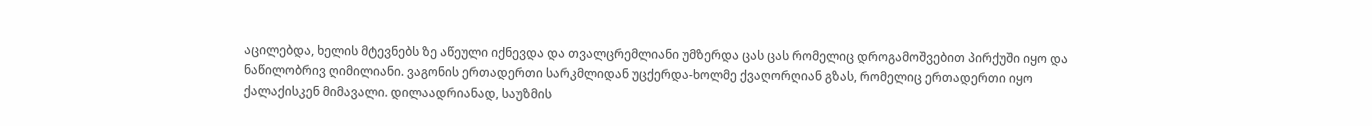აცილებდა, ხელის მტევნებს ზე აწეული იქნევდა და თვალცრემლიანი უმზერდა ცას ცას რომელიც დროგამოშვებით პირქუში იყო და ნაწილობრივ ღიმილიანი. ვაგონის ერთადერთი სარკმლიდან უცქერდა-ხოლმე ქვაღორღიან გზას, რომელიც ერთადერთი იყო ქალაქისკენ მიმავალი. დილაადრიანად, საუზმის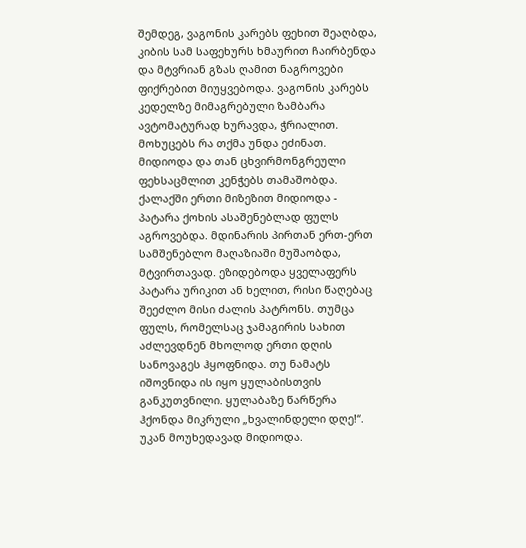შემდეგ, ვაგონის კარებს ფეხით შეაღბდა, კიბის სამ საფეხურს ხმაურით ჩაირბენდა და მტვრიან გზას ღამით ნაგროვები ფიქრებით მიუყვებოდა. ვაგონის კარებს კედელზე მიმაგრებული ზამბარა ავტომატურად ხურავდა, ჭრიალით. მოხუცებს რა თქმა უნდა ეძინათ. მიდიოდა და თან ცხვირმონგრეული ფეხსაცმლით კენჭებს თამაშობდა. ქალაქში ერთი მიზეზით მიდიოდა - პატარა ქოხის ასაშენებლად ფულს აგროვებდა. მდინარის პირთან ერთ-ერთ სამშენებლო მაღაზიაში მუშაობდა, მტვირთავად. ეზიდებოდა ყველაფერს პატარა ურიკით ან ხელით, რისი წაღებაც შეეძლო მისი ძალის პატრონს. თუმცა ფულს, რომელსაც ჯამაგირის სახით აძლევდნენ მხოლოდ ერთი დღის სანოვაგეს ჰყოფნიდა. თუ ნამატს იშოვნიდა ის იყო ყულაბისთვის განკუთვნილი. ყულაბაზე წარწერა ჰქონდა მიკრული „ხვალინდელი დღე!“. უკან მოუხედავად მიდიოდა.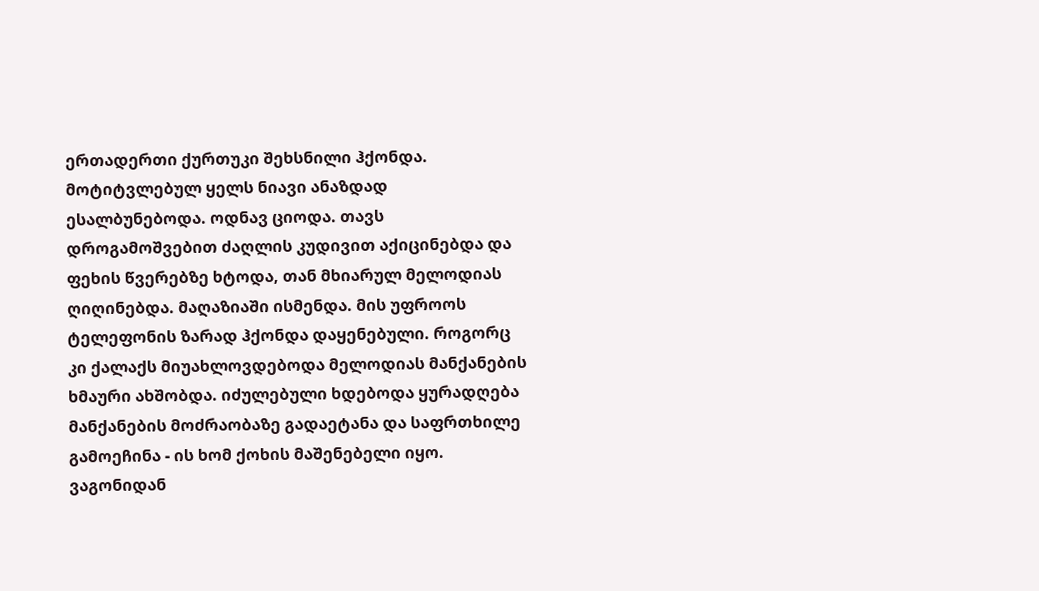ერთადერთი ქურთუკი შეხსნილი ჰქონდა. მოტიტვლებულ ყელს ნიავი ანაზდად ესალბუნებოდა. ოდნავ ციოდა. თავს დროგამოშვებით ძაღლის კუდივით აქიცინებდა და ფეხის წვერებზე ხტოდა, თან მხიარულ მელოდიას ღიღინებდა. მაღაზიაში ისმენდა. მის უფროოს ტელეფონის ზარად ჰქონდა დაყენებული. როგორც კი ქალაქს მიუახლოვდებოდა მელოდიას მანქანების ხმაური ახშობდა. იძულებული ხდებოდა ყურადღება მანქანების მოძრაობაზე გადაეტანა და საფრთხილე გამოეჩინა - ის ხომ ქოხის მაშენებელი იყო. ვაგონიდან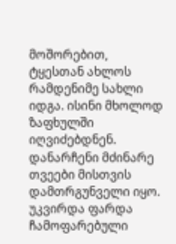მოშორებით, ტყესთან ახლოს რამდენიმე სახლი იდგა. ისინი მხოლოდ ზაფხულში იღვიძებდნენ. დანარჩენი მძინარე თვეები მისთვის დამთრგუნველი იყო. უკვირდა ფარდა ჩამოფარებული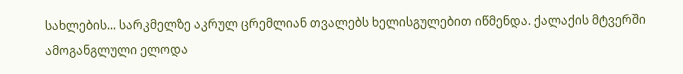სახლების... სარკმელზე აკრულ ცრემლიან თვალებს ხელისგულებით იწმენდა. ქალაქის მტვერში ამოგანგლული ელოდა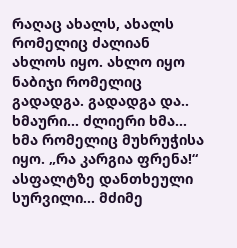რაღაც ახალს, ახალს რომელიც ძალიან ახლოს იყო. ახლო იყო ნაბიჯი რომელიც გადადგა. გადადგა და.. ხმაური... ძლიერი ხმა... ხმა რომელიც მუხრუჭისა იყო. „რა კარგია ფრენა!“ ასფალტზე დანთხეული სურვილი... მძიმე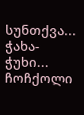სუნთქვა... ჭახა-ჭუხი... ჩოჩქოლი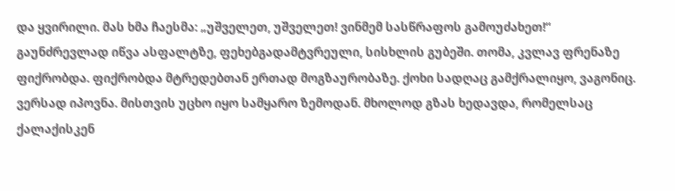და ყვირილი. მას ხმა ჩაესმა: „უშველეთ, უშველეთ! ვინმემ სასწრაფოს გამოუძახეთ!“ გაუნძრევლად იწვა ასფალტზე, ფეხებგადამტვრეული, სისხლის გუბეში. თომა, კვლავ ფრენაზე ფიქრობდა. ფიქრობდა მტრედებთან ერთად მოგზაურობაზე. ქოხი სადღაც გამქრალიყო, ვაგონიც. ვერსად იპოვნა. მისთვის უცხო იყო სამყარო ზემოდან. მხოლოდ გზას ხედავდა, რომელსაც ქალაქისკენ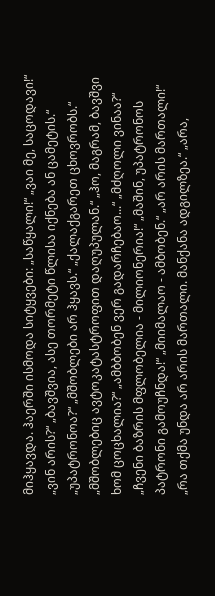მიჰყავდა. ჰაერში ისმოდა სიტყვები: „საწყალი!“ „ვაი მე, საცოდავი!“ „ვინ არის?“ „ბავშვია, ასე თორმეტი წლისა იქნება ან ცამეტის.“ „უპატრონოა?“ „მშობლები არ ჰყავს.“ „ქალაქგარეთ ცხოვრობს.“ „მშობლებიც ავტოკატასტროფით დაღუპულან.“ „ჰო, მაგრამ, ბავშვი ხომ ცოცხალია?“ „ამბბობენ ვერ გადარჩებაო...“ „მძღოლი ვინაა?“ „ჩვენი ბაზრის მფლობელია - მილიონერია!“ „მაშინ, უპატრონოს პატრონი გამოუჩნდა!“ „მიიმალაო - ამბობენ.“ „არ არის მართალი!“ „რა თქმა უნდა არ არის მართალი. მანქანა ადგილზეა.“ „არა,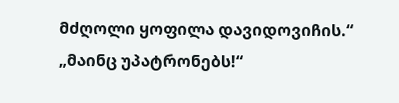მძღოლი ყოფილა დავიდოვიჩის.“ „მაინც უპატრონებს!“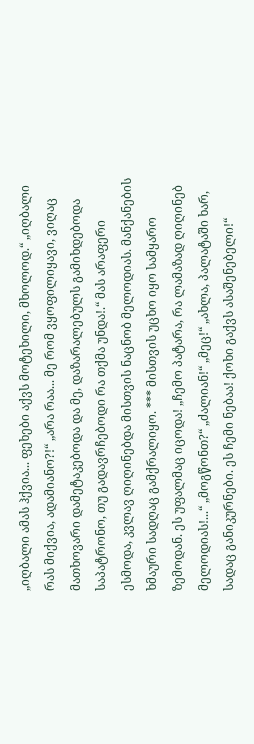„იღბალი ამას ჰქვია... ფეხები აქვს მოტეხილი, მხოლოდ.“ „იღბალი რას მიქვია, ადამიანო?!“ „არა რაა... მე რომ ვყოფილიყავი, ვიღაც მათხოვარი დამეტაკებოდა და მე, დაზარალებულს გამიხდებოდა საპატრონო, თუ გადავრჩებოდი რა თქმა უნდა!.“ მას არაფერი ესმოდა, კვლავ ღიღინებდა მისთვის ნაცნობ მელოდიას. მანქანების ხმაური სადღაც გამქრალიყო. *** მისთვის უცხო იყო სამყარო ზემოდან. ეს უფალმაც იცოდა! „ჩემო პატარა, რა ლამაზად ღიღინებ მელოდიას!...“ „მოგწონთ?“ „ძალიან!“ „მეც!“ „ახლა, პალატაში ხარ, სადაც განიკურნები. ეს ჩემი ნებაა! ქოხი გაქვს ასაშენებელი!“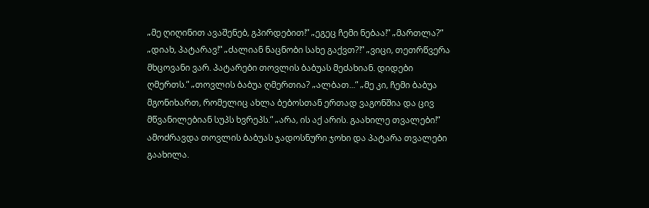„მე ღიღინით ავაშენებ, გპირდებით!“ „ეგეც ჩემი ნებაა!“ „მართლა?“ „დიახ, პატარავ!“ „ძალიან ნაცნობი სახე გაქვთ?!“ „ვიცი, თეთრწვერა მხცოვანი ვარ. პატარები თოვლის ბაბუას მეძახიან. დიდები ღმერთს.“ „თოვლის ბაბუა ღმერთია? „ალბათ...“ „მე კი, ჩემი ბაბუა მგონიხართ, რომელიც ახლა ბებოსთან ერთად ვაგონშია და ცივ მწვანილებიან სუპს ხვრეპს.“ „არა, ის აქ არის. გაახილე თვალები!“ ამოძრავდა თოვლის ბაბუას ჯადოსნური ჯოხი და პატარა თვალები გაახილა.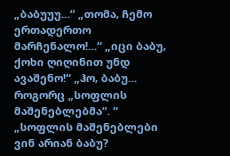„ბაბუუუ...“ „თომა, ჩემო ერთადერთო მარჩენალო!...“ „იცი ბაბუ, ქოხი ღიღინით უნდ ავაშენო!“ „ჰო, ბაბუ... როგორც „სოფლის მაშენებლებმა“. “ „სოფლის მაშენებლები ვინ არიან ბაბუ?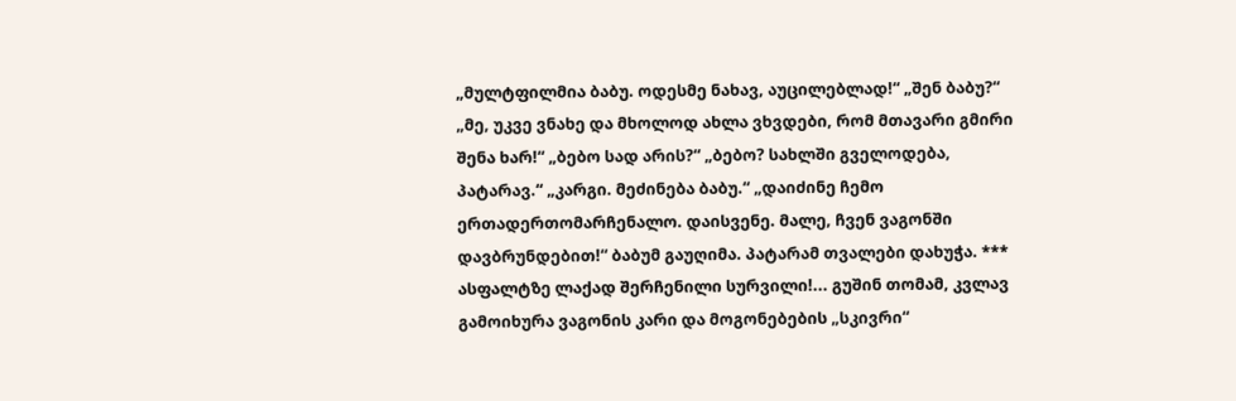„მულტფილმია ბაბუ. ოდესმე ნახავ, აუცილებლად!“ „შენ ბაბუ?“ „მე, უკვე ვნახე და მხოლოდ ახლა ვხვდები, რომ მთავარი გმირი შენა ხარ!“ „ბებო სად არის?“ „ბებო? სახლში გველოდება, პატარავ.“ „კარგი. მეძინება ბაბუ.“ „დაიძინე ჩემო ერთადერთომარჩენალო. დაისვენე. მალე, ჩვენ ვაგონში დავბრუნდებით!“ ბაბუმ გაუღიმა. პატარამ თვალები დახუჭა. *** ასფალტზე ლაქად შერჩენილი სურვილი!... გუშინ თომამ, კვლავ გამოიხურა ვაგონის კარი და მოგონებების „სკივრი“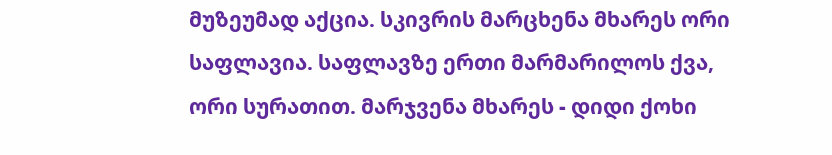მუზეუმად აქცია. სკივრის მარცხენა მხარეს ორი საფლავია. საფლავზე ერთი მარმარილოს ქვა, ორი სურათით. მარჯვენა მხარეს - დიდი ქოხი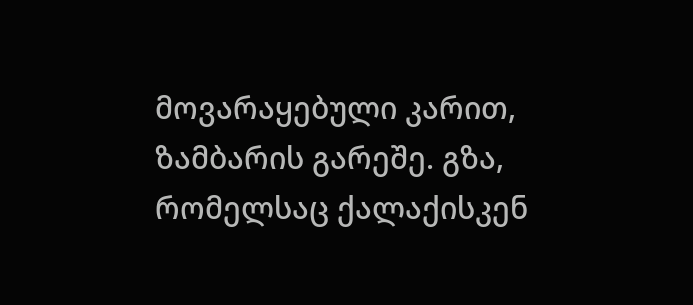მოვარაყებული კარით, ზამბარის გარეშე. გზა, რომელსაც ქალაქისკენ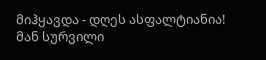მიჰყავდა - დღეს ასფალტიანია! მან სურვილი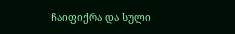ჩაიფიქრა და სული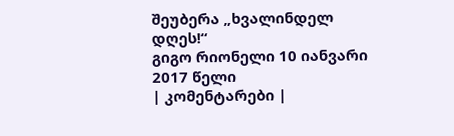შეუბერა „ხვალინდელ დღეს!“
გიგო რიონელი 10 იანვარი 2017 წელი
| კომენტარები |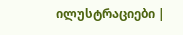ილუსტრაციები |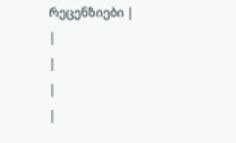რეცენზიები |
|
|
|
|